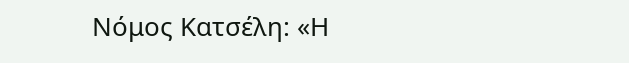Νόμος Κατσέλη: «Η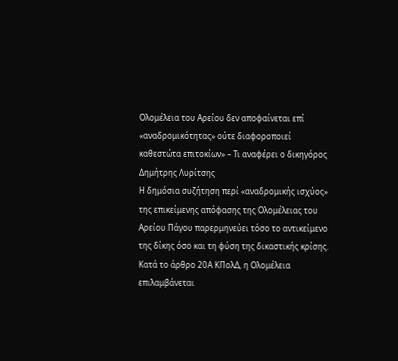Ολομέλεια του Αρείου δεν αποφαίνεται επί «αναδρομικότητας» ούτε διαφοροποιεί καθεστώτα επιτοκίων» – Τι αναφέρει ο δικηγόρος Δημήτρης Λυρίτσης
Η δημόσια συζήτηση περί «αναδρομικής ισχύος» της επικείμενης απόφασης της Ολομέλειας του Αρείου Πάγου παρερμηνεύει τόσο το αντικείμενο της δίκης όσο και τη φύση της δικαστικής κρίσης.
Κατά το άρθρο 20Α ΚΠολΔ, η Ολομέλεια επιλαμβάνεται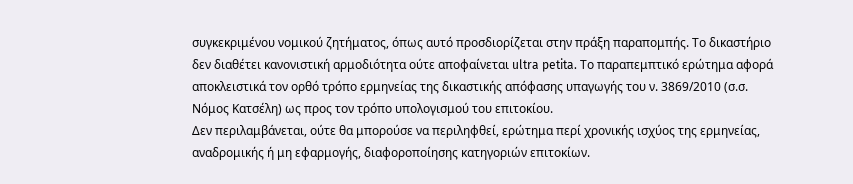συγκεκριμένου νομικού ζητήματος, όπως αυτό προσδιορίζεται στην πράξη παραπομπής. Το δικαστήριο δεν διαθέτει κανονιστική αρμοδιότητα ούτε αποφαίνεται ultra petita. Το παραπεμπτικό ερώτημα αφορά αποκλειστικά τον ορθό τρόπο ερμηνείας της δικαστικής απόφασης υπαγωγής του ν. 3869/2010 (σ.σ. Νόμος Κατσέλη) ως προς τον τρόπο υπολογισμού του επιτοκίου.
Δεν περιλαμβάνεται, ούτε θα μπορούσε να περιληφθεί, ερώτημα περί χρονικής ισχύος της ερμηνείας, αναδρομικής ή μη εφαρμογής, διαφοροποίησης κατηγοριών επιτοκίων.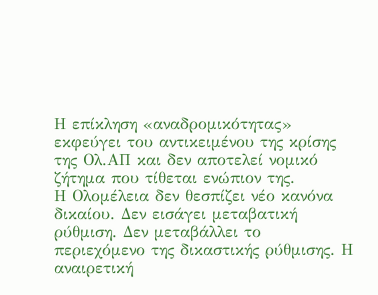Η επίκληση «αναδρομικότητας» εκφεύγει του αντικειμένου της κρίσης της Ολ.ΑΠ και δεν αποτελεί νομικό ζήτημα που τίθεται ενώπιον της.
Η Ολομέλεια δεν θεσπίζει νέο κανόνα δικαίου. Δεν εισάγει μεταβατική ρύθμιση. Δεν μεταβάλλει το περιεχόμενο της δικαστικής ρύθμισης. Η αναιρετική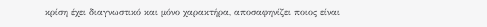κρίση έχει διαγνωστικό και μόνο χαρακτήρα, αποσαφηνίζει ποιος είναι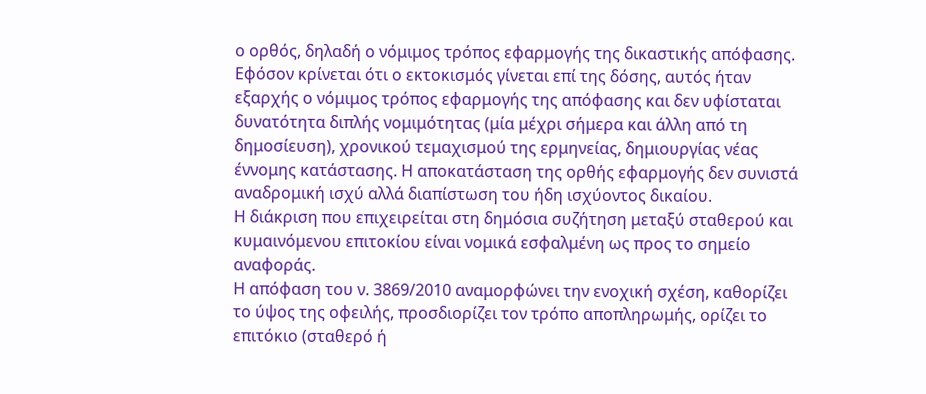ο ορθός, δηλαδή ο νόμιμος τρόπος εφαρμογής της δικαστικής απόφασης. Εφόσον κρίνεται ότι ο εκτοκισμός γίνεται επί της δόσης, αυτός ήταν εξαρχής ο νόμιμος τρόπος εφαρμογής της απόφασης και δεν υφίσταται δυνατότητα διπλής νομιμότητας (μία μέχρι σήμερα και άλλη από τη δημοσίευση), χρονικού τεμαχισμού της ερμηνείας, δημιουργίας νέας έννομης κατάστασης. Η αποκατάσταση της ορθής εφαρμογής δεν συνιστά αναδρομική ισχύ αλλά διαπίστωση του ήδη ισχύοντος δικαίου.
Η διάκριση που επιχειρείται στη δημόσια συζήτηση μεταξύ σταθερού και κυμαινόμενου επιτοκίου είναι νομικά εσφαλμένη ως προς το σημείο αναφοράς.
Η απόφαση του ν. 3869/2010 αναμορφώνει την ενοχική σχέση, καθορίζει το ύψος της οφειλής, προσδιορίζει τον τρόπο αποπληρωμής, ορίζει το επιτόκιο (σταθερό ή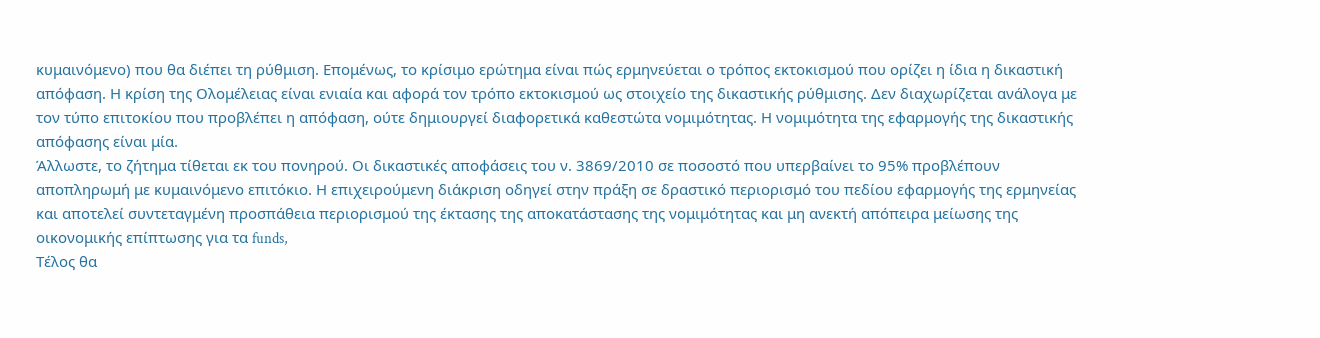κυμαινόμενο) που θα διέπει τη ρύθμιση. Επομένως, το κρίσιμο ερώτημα είναι πώς ερμηνεύεται ο τρόπος εκτοκισμού που ορίζει η ίδια η δικαστική απόφαση. Η κρίση της Ολομέλειας είναι ενιαία και αφορά τον τρόπο εκτοκισμού ως στοιχείο της δικαστικής ρύθμισης. Δεν διαχωρίζεται ανάλογα με τον τύπο επιτοκίου που προβλέπει η απόφαση, ούτε δημιουργεί διαφορετικά καθεστώτα νομιμότητας. Η νομιμότητα της εφαρμογής της δικαστικής απόφασης είναι μία.
Άλλωστε, το ζήτημα τίθεται εκ του πονηρού. Οι δικαστικές αποφάσεις του ν. 3869/2010 σε ποσοστό που υπερβαίνει το 95% προβλέπουν αποπληρωμή με κυμαινόμενο επιτόκιο. Η επιχειρούμενη διάκριση οδηγεί στην πράξη σε δραστικό περιορισμό του πεδίου εφαρμογής της ερμηνείας και αποτελεί συντεταγμένη προσπάθεια περιορισμού της έκτασης της αποκατάστασης της νομιμότητας και μη ανεκτή απόπειρα μείωσης της οικονομικής επίπτωσης για τα funds,
Τέλος θα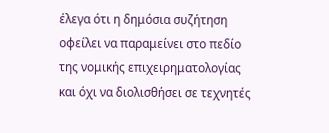έλεγα ότι η δημόσια συζήτηση οφείλει να παραμείνει στο πεδίο της νομικής επιχειρηματολογίας και όχι να διολισθήσει σε τεχνητές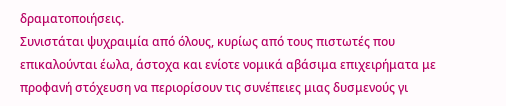δραματοποιήσεις.
Συνιστάται ψυχραιμία από όλους, κυρίως από τους πιστωτές που επικαλούνται έωλα, άστοχα και ενίοτε νομικά αβάσιμα επιχειρήματα με προφανή στόχευση να περιορίσουν τις συνέπειες μιας δυσμενούς γι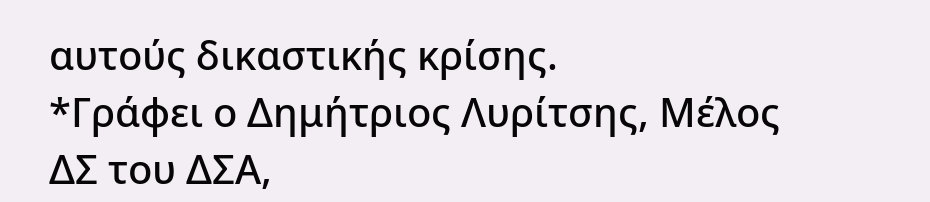αυτούς δικαστικής κρίσης.
*Γράφει ο Δημήτριος Λυρίτσης, Μέλος ΔΣ του ΔΣΑ,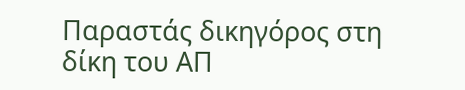Παραστάς δικηγόρος στη δίκη του ΑΠ